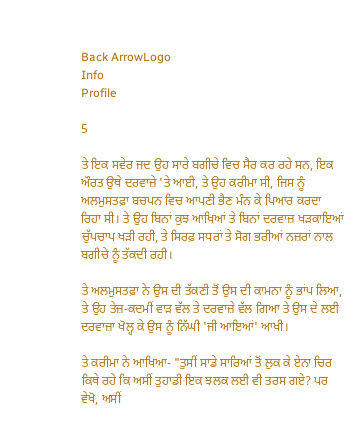Back ArrowLogo
Info
Profile

5

ਤੇ ਇਕ ਸਵੇਰ ਜਦ ਉਹ ਸਾਰੇ ਬਗੀਚੇ ਵਿਚ ਸੈਰ ਕਰ ਰਹੇ ਸਨ, ਇਕ ਔਰਤ ਉਥੇ ਦਰਵਾਜ਼ੇ 'ਤੇ ਆਈ, ਤੇ ਉਹ ਕਰੀਮਾ ਸੀ, ਜਿਸ ਨੂੰ ਅਲਮੁਸਤਫ਼ਾ ਬਚਪਨ ਵਿਚ ਆਪਣੀ ਭੈਣ ਮੰਨ ਕੇ ਪਿਆਰ ਕਰਦਾ ਰਿਹਾ ਸੀ। ਤੇ ਉਹ ਬਿਨਾਂ ਕੁਝ ਆਖਿਆਂ ਤੇ ਬਿਨਾਂ ਦਰਵਾਜ਼ ਖੜਕਾਇਆਂ ਚੁੱਪਚਾਪ ਖੜੀ ਰਹੀ, ਤੇ ਸਿਰਫ਼ ਸਧਰਾਂ ਤੇ ਸੋਗ ਭਰੀਆਂ ਨਜ਼ਰਾਂ ਨਾਲ ਬਗੀਚੇ ਨੂੰ ਤੱਕਦੀ ਰਹੀ।

ਤੇ ਅਲਮੁਸਤਫ਼ਾ ਨੇ ਉਸ ਦੀ ਤੱਕਣੀ ਤੋਂ ਉਸ ਦੀ ਕਾਮਨਾ ਨੂੰ ਭਾਂਪ ਲਿਆ, ਤੇ ਉਹ ਤੇਜ਼-ਕਦਮੀਂ ਵਾੜ ਵੱਲ ਤੇ ਦਰਵਾਜ਼ੇ ਵੱਲ ਗਿਆ ਤੇ ਉਸ ਦੇ ਲਈ ਦਰਵਾਜ਼ਾ ਖੋਲ੍ਹ ਕੇ ਉਸ ਨੂੰ ਨਿੱਘੀ 'ਜੀ ਆਇਆਂ' ਆਖੀ।

ਤੇ ਕਰੀਮਾ ਨੇ ਆਖਿਆ- "ਤੁਸੀਂ ਸਾਡੇ ਸਾਰਿਆਂ ਤੋਂ ਲੁਕ ਕੇ ਏਨਾ ਚਿਰ ਕਿਥੇ ਰਹੇ ਕਿ ਅਸੀਂ ਤੁਹਾਡੀ ਇਕ ਝਲਕ ਲਈ ਵੀ ਤਰਸ ਗਏ? ਪਰ ਵੇਖੋ, ਅਸੀਂ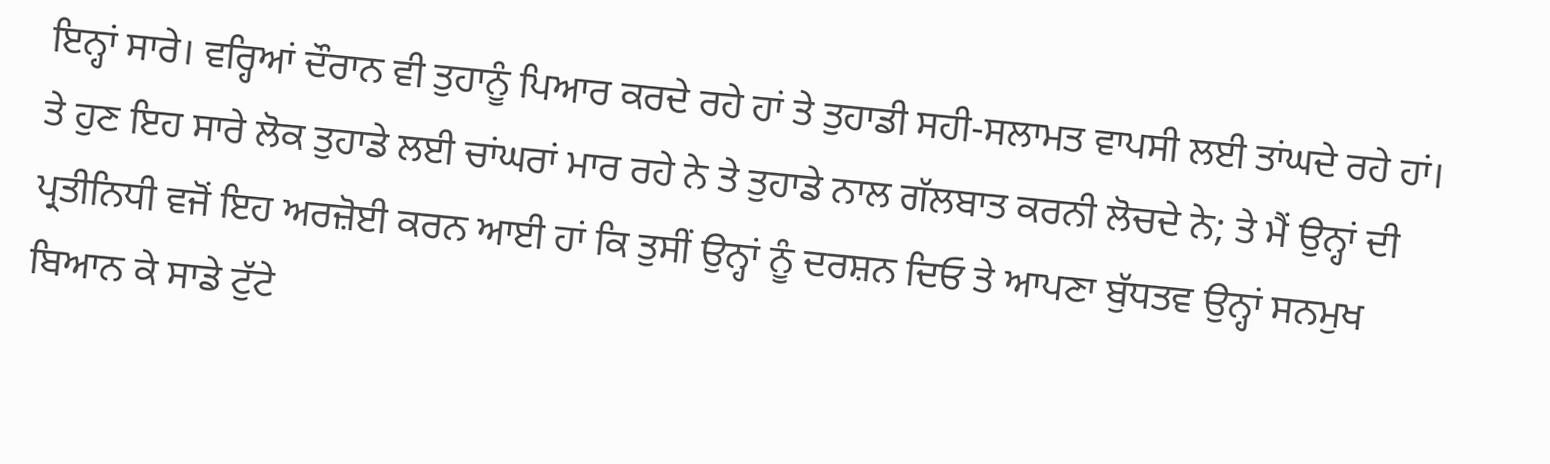ਇਨ੍ਹਾਂ ਸਾਰੇ। ਵਰ੍ਹਿਆਂ ਦੌਰਾਨ ਵੀ ਤੁਹਾਨੂੰ ਪਿਆਰ ਕਰਦੇ ਰਹੇ ਹਾਂ ਤੇ ਤੁਹਾਡੀ ਸਹੀ-ਸਲਾਮਤ ਵਾਪਸੀ ਲਈ ਤਾਂਘਦੇ ਰਹੇ ਹਾਂ। ਤੇ ਹੁਣ ਇਹ ਸਾਰੇ ਲੋਕ ਤੁਹਾਡੇ ਲਈ ਚਾਂਘਰਾਂ ਮਾਰ ਰਹੇ ਨੇ ਤੇ ਤੁਹਾਡੇ ਨਾਲ ਗੱਲਬਾਤ ਕਰਨੀ ਲੋਚਦੇ ਨੇ; ਤੇ ਮੈਂ ਉਨ੍ਹਾਂ ਦੀ ਪ੍ਰਤੀਨਿਧੀ ਵਜੋਂ ਇਹ ਅਰਜ਼ੋਈ ਕਰਨ ਆਈ ਹਾਂ ਕਿ ਤੁਸੀਂ ਉਨ੍ਹਾਂ ਨੂੰ ਦਰਸ਼ਨ ਦਿਓ ਤੇ ਆਪਣਾ ਬੁੱਧਤਵ ਉਨ੍ਹਾਂ ਸਨਮੁਖ ਬਿਆਨ ਕੇ ਸਾਡੇ ਟੁੱਟੇ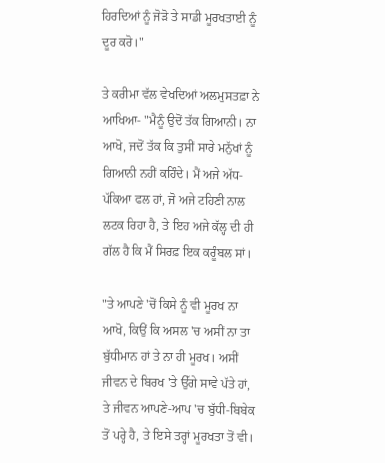ਹਿਰਦਿਆਂ ਨੂੰ ਜੋੜੋ ਤੇ ਸਾਡੀ ਮੂਰਖਤਾਈ ਨੂੰ ਦੂਰ ਕਰੋ।"

ਤੇ ਕਰੀਮਾ ਵੱਲ ਵੇਖਦਿਆਂ ਅਲਮੁਸਤਫ਼ਾ ਨੇ ਆਖਿਆ- "ਮੈਨੂੰ ਉਦੋਂ ਤੱਕ ਗਿਆਨੀ। ਨਾ ਆਖੋ, ਜਦੋਂ ਤੱਕ ਕਿ ਤੁਸੀਂ ਸਾਰੇ ਮਨੁੱਖਾਂ ਨੂੰ ਗਿਆਨੀ ਨਹੀਂ ਕਹਿੰਦੇ। ਮੈਂ ਅਜੇ ਅੱਧ- ਪੱਕਿਆ ਫਲ ਹਾਂ, ਜੋ ਅਜੇ ਟਹਿਣੀ ਨਾਲ ਲਟਕ ਰਿਹਾ ਹੈ, ਤੇ ਇਹ ਅਜੇ ਕੱਲ੍ਹ ਦੀ ਹੀ ਗੱਲ ਹੈ ਕਿ ਮੈਂ ਸਿਰਫ਼ ਇਕ ਕਰੂੰਬਲ ਸਾਂ।

"ਤੇ ਆਪਣੇ 'ਚੋਂ ਕਿਸੇ ਨੂੰ ਵੀ ਮੂਰਖ ਨਾ ਆਖੋ, ਕਿਉਂ ਕਿ ਅਸਲ 'ਚ ਅਸੀਂ ਨਾ ਤਾ ਬੁੱਧੀਮਾਨ ਹਾਂ ਤੇ ਨਾ ਹੀ ਮੂਰਖ। ਅਸੀਂ ਜੀਵਨ ਦੇ ਬਿਰਖ 'ਤੇ ਉੱਗੇ ਸਾਵੇ ਪੱਤੇ ਹਾਂ, ਤੇ ਜੀਵਨ ਆਪਣੇ-ਆਪ 'ਚ ਬੁੱਧੀ-ਬਿਬੇਕ ਤੋਂ ਪਰ੍ਹੇ ਹੈ, ਤੇ ਇਸੇ ਤਰ੍ਹਾਂ ਮੂਰਖਤਾ ਤੋਂ ਵੀ।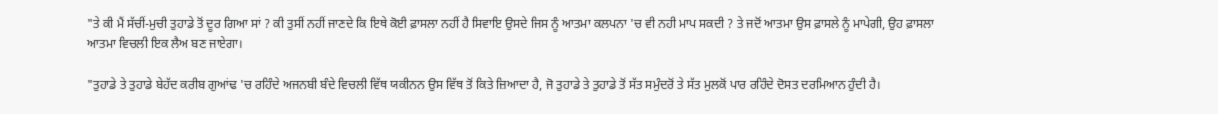"ਤੇ ਕੀ ਮੈਂ ਸੱਚੀਂ-ਮੁਚੀ ਤੁਹਾਡੇ ਤੋਂ ਦੂਰ ਗਿਆ ਸਾਂ ? ਕੀ ਤੁਸੀਂ ਨਹੀਂ ਜਾਣਦੇ ਕਿ ਇਥੇ ਕੋਈ ਫ਼ਾਸਲਾ ਨਹੀਂ ਹੈ ਸਿਵਾਇ ਉਸਦੇ ਜਿਸ ਨੂੰ ਆਤਮਾ ਕਲਪਨਾ 'ਚ ਵੀ ਨਹੀ ਮਾਪ ਸਕਦੀ ? ਤੇ ਜਦੋਂ ਆਤਮਾ ਉਸ ਫ਼ਾਸਲੇ ਨੂੰ ਮਾਪੇਗੀ, ਉਹ ਫ਼ਾਸਲਾ ਆਤਮਾ ਵਿਚਲੀ ਇਕ ਲੈਅ ਬਣ ਜਾਏਗਾ।

"ਤੁਹਾਡੇ ਤੇ ਤੁਹਾਡੇ ਬੇਹੱਦ ਕਰੀਬ ਗੁਆਂਢ 'ਚ ਰਹਿੰਦੇ ਅਜਨਬੀ ਬੰਦੇ ਵਿਚਲੀ ਵਿੱਥ ਯਕੀਨਨ ਉਸ ਵਿੱਥ ਤੋਂ ਕਿਤੇ ਜ਼ਿਆਦਾ ਹੈ, ਜੋ ਤੁਹਾਡੇ ਤੇ ਤੁਹਾਡੇ ਤੋਂ ਸੱਤ ਸਮੁੰਦਰੋਂ ਤੇ ਸੱਤ ਮੁਲਕੋਂ ਪਾਰ ਰਹਿੰਦੇ ਦੋਸਤ ਦਰਮਿਆਨ ਹੁੰਦੀ ਹੈ।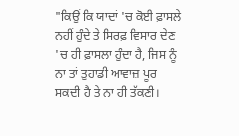"ਕਿਉਂ ਕਿ ਯਾਦਾਂ 'ਚ ਕੋਈ ਫ਼ਾਸਲੇ ਨਹੀਂ ਹੁੰਦੇ ਤੇ ਸਿਰਫ਼ ਵਿਸਾਰ ਦੇਣ 'ਚ ਹੀ ਫ਼ਾਸਲਾ ਹੁੰਦਾ ਹੈ, ਜਿਸ ਨੂੰ ਨਾ ਤਾਂ ਤੁਹਾਡੀ ਆਵਾਜ਼ ਪੂਰ ਸਕਦੀ ਹੈ ਤੇ ਨਾ ਹੀ ਤੱਕਣੀ।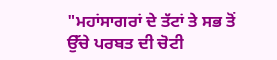"ਮਹਾਂਸਾਗਰਾਂ ਦੇ ਤੱਟਾਂ ਤੇ ਸਭ ਤੋਂ ਉੱਚੇ ਪਰਬਤ ਦੀ ਚੋਟੀ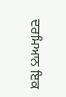ਦਰਮਿਆਨ ਇਕ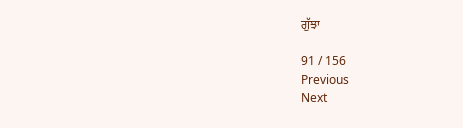ਗੁੱਝਾ

91 / 156
Previous
Next